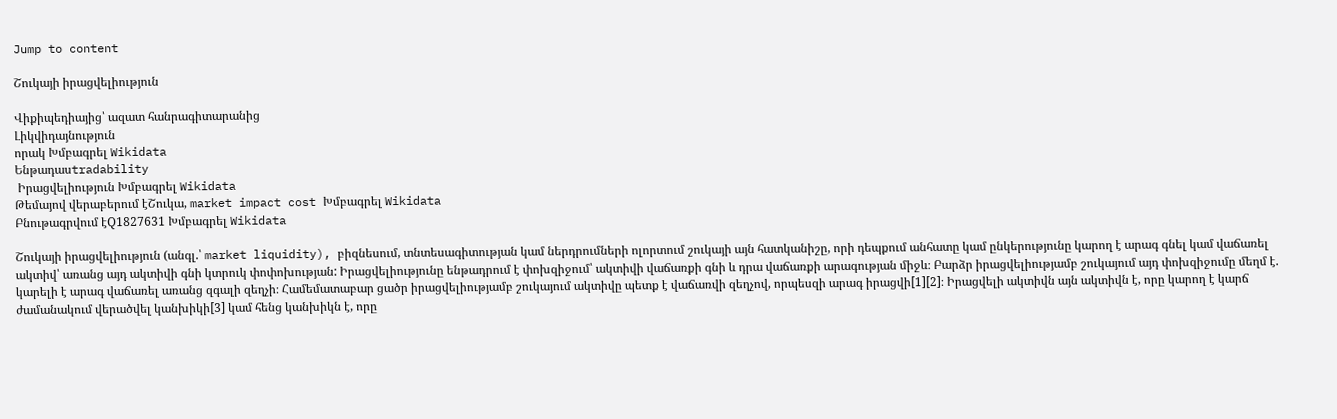Jump to content

Շուկայի իրացվելիություն

Վիքիպեդիայից՝ ազատ հանրագիտարանից
Լիկվիդայնություն
որակ Խմբագրել Wikidata
Ենթադասtradability
 Իրացվելիություն Խմբագրել Wikidata
Թեմայով վերաբերում էՇուկա, market impact cost Խմբագրել Wikidata
Բնութագրվում էQ1827631 Խմբագրել Wikidata

Շուկայի իրացվելիություն (անգլ.՝ market liquidity), բիզնեսում, տնտեսագիտության կամ ներդրումների ոլորտում շուկայի այն հատկանիշը, որի դեպքում անհատը կամ ընկերությունը կարող է արագ գնել կամ վաճառել ակտիվ՝ առանց այդ ակտիվի գնի կտրուկ փոփոխության: Իրացվելիությունը ենթադրում է փոխզիջում՝ ակտիվի վաճառքի գնի և դրա վաճառքի արագության միջև։ Բարձր իրացվելիությամբ շուկայում այդ փոխզիջումը մեղմ է. կարելի է արագ վաճառել առանց զգալի զեղչի։ Համեմատաբար ցածր իրացվելիությամբ շուկայում ակտիվը պետք է վաճառվի զեղչով, որպեսզի արագ իրացվի[1][2]։ Իրացվելի ակտիվն այն ակտիվն է, որը կարող է կարճ ժամանակում վերածվել կանխիկի[3] կամ հենց կանխիկն է, որը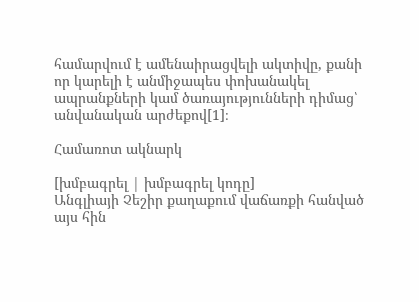համարվում է ամենաիրացվելի ակտիվը, քանի որ կարելի է անմիջապես փոխանակել ապրանքների կամ ծառայությունների դիմաց՝ անվանական արժեքով[1]։

Համառոտ ակնարկ

[խմբագրել | խմբագրել կոդը]
Անգլիայի Չեշիր քաղաքում վաճառքի հանված այս հին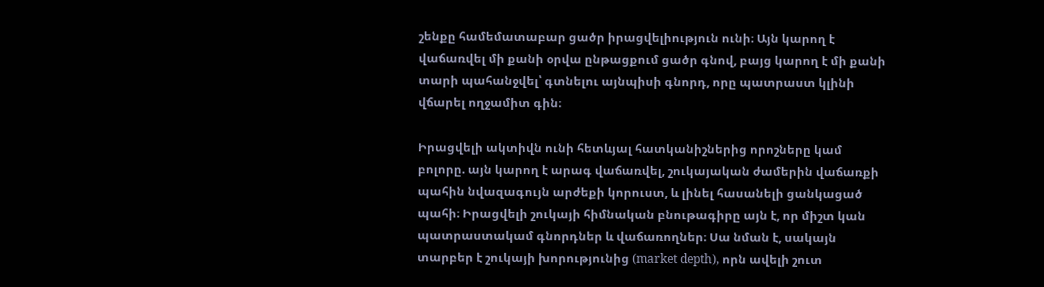շենքը համեմատաբար ցածր իրացվելիություն ունի։ Այն կարող է վաճառվել մի քանի օրվա ընթացքում ցածր գնով, բայց կարող է մի քանի տարի պահանջվել՝ գտնելու այնպիսի գնորդ, որը պատրաստ կլինի վճարել ողջամիտ գին։

Իրացվելի ակտիվն ունի հետևյալ հատկանիշներից որոշները կամ բոլորը. այն կարող է արագ վաճառվել, շուկայական ժամերին վաճառքի պահին նվազագույն արժեքի կորուստ, և լինել հասանելի ցանկացած պահի։ Իրացվելի շուկայի հիմնական բնութագիրը այն է, որ միշտ կան պատրաստակամ գնորդներ և վաճառողներ։ Սա նման է, սակայն տարբեր է շուկայի խորությունից (market depth), որն ավելի շուտ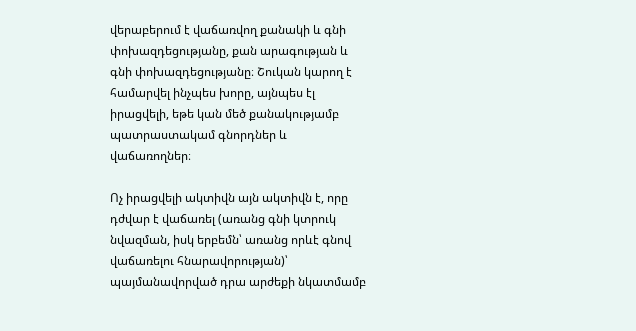վերաբերում է վաճառվող քանակի և գնի փոխազդեցությանը, քան արագության և գնի փոխազդեցությանը։ Շուկան կարող է համարվել ինչպես խորը, այնպես էլ իրացվելի, եթե կան մեծ քանակությամբ պատրաստակամ գնորդներ և վաճառողներ։

Ոչ իրացվելի ակտիվն այն ակտիվն է, որը դժվար է վաճառել (առանց գնի կտրուկ նվազման, իսկ երբեմն՝ առանց որևէ գնով վաճառելու հնարավորության)՝ պայմանավորված դրա արժեքի նկատմամբ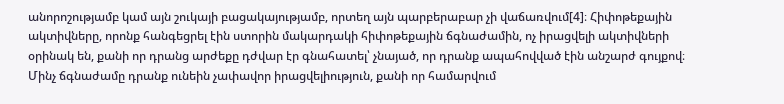անորոշությամբ կամ այն շուկայի բացակայությամբ, որտեղ այն պարբերաբար չի վաճառվում[4]։ Հիփոթեքային ակտիվները, որոնք հանգեցրել էին ստորին մակարդակի հիփոթեքային ճգնաժամին, ոչ իրացվելի ակտիվների օրինակ են, քանի որ դրանց արժեքը դժվար էր գնահատել՝ չնայած, որ դրանք ապահովված էին անշարժ գույքով։ Մինչ ճգնաժամը դրանք ունեին չափավոր իրացվելիություն, քանի որ համարվում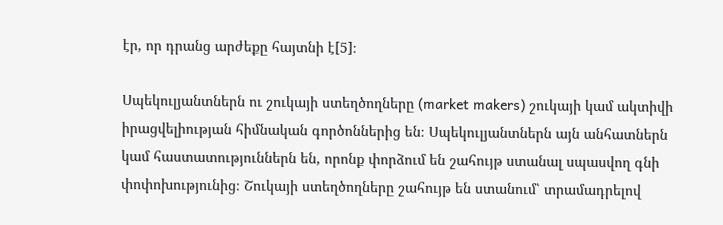էր, որ դրանց արժեքը հայտնի է[5]։

Սպեկուլյանտներն ու շուկայի ստեղծողները (market makers) շուկայի կամ ակտիվի իրացվելիության հիմնական գործոններից են։ Սպեկուլյանտներն այն անհատներն կամ հաստատություններն են, որոնք փորձում են շահույթ ստանալ սպասվող գնի փոփոխությունից։ Շուկայի ստեղծողները շահույթ են ստանում՝ տրամադրելով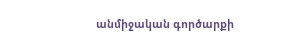անմիջական գործարքի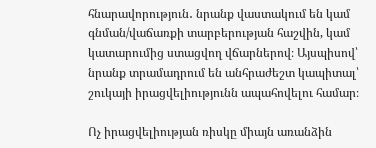հնարավորություն․ նրանք վաստակում են կամ գնման/վաճառքի տարբերության հաշվին, կամ կատարումից ստացվող վճարներով։ Այսպիսով՝ նրանք տրամադրում են անհրաժեշտ կապիտալ՝ շուկայի իրացվելիությունն ապահովելու համար։

Ոչ իրացվելիության ռիսկը միայն առանձին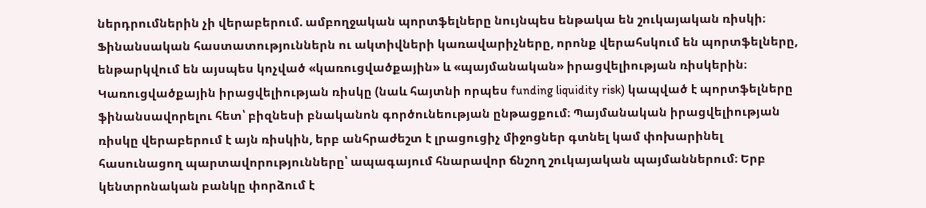ներդրումներին չի վերաբերում. ամբողջական պորտֆելները նույնպես ենթակա են շուկայական ռիսկի։ Ֆինանսական հաստատություններն ու ակտիվների կառավարիչները, որոնք վերահսկում են պորտֆելները, ենթարկվում են այսպես կոչված «կառուցվածքային» և «պայմանական» իրացվելիության ռիսկերին։ Կառուցվածքային իրացվելիության ռիսկը (նաև հայտնի որպես funding liquidity risk) կապված է պորտֆելները ֆինանսավորելու հետ՝ բիզնեսի բնականոն գործունեության ընթացքում։ Պայմանական իրացվելիության ռիսկը վերաբերում է այն ռիսկին, երբ անհրաժեշտ է լրացուցիչ միջոցներ գտնել կամ փոխարինել հասունացող պարտավորությունները՝ ապագայում հնարավոր ճնշող շուկայական պայմաններում։ Երբ կենտրոնական բանկը փորձում է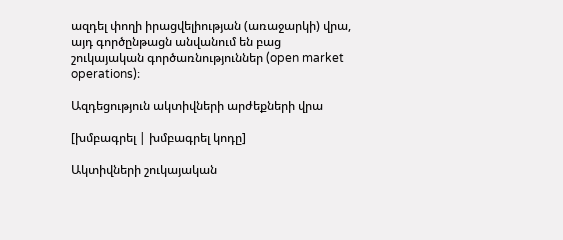ազդել փողի իրացվելիության (առաջարկի) վրա, այդ գործընթացն անվանում են բաց շուկայական գործառնություններ (open market operations)։

Ազդեցություն ակտիվների արժեքների վրա

[խմբագրել | խմբագրել կոդը]

Ակտիվների շուկայական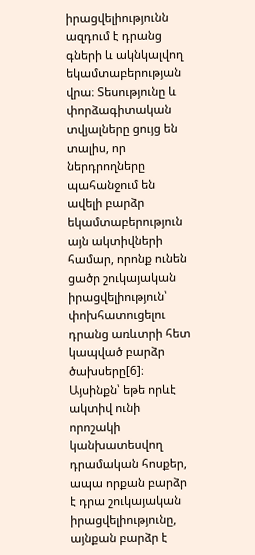իրացվելիությունն ազդում է դրանց գների և ակնկալվող եկամտաբերության վրա։ Տեսությունը և փորձագիտական տվյալները ցույց են տալիս, որ ներդրողները պահանջում են ավելի բարձր եկամտաբերություն այն ակտիվների համար, որոնք ունեն ցածր շուկայական իրացվելիություն՝ փոխհատուցելու դրանց առևտրի հետ կապված բարձր ծախսերը[6]։ Այսինքն՝ եթե որևէ ակտիվ ունի որոշակի կանխատեսվող դրամական հոսքեր, ապա որքան բարձր է դրա շուկայական իրացվելիությունը, այնքան բարձր է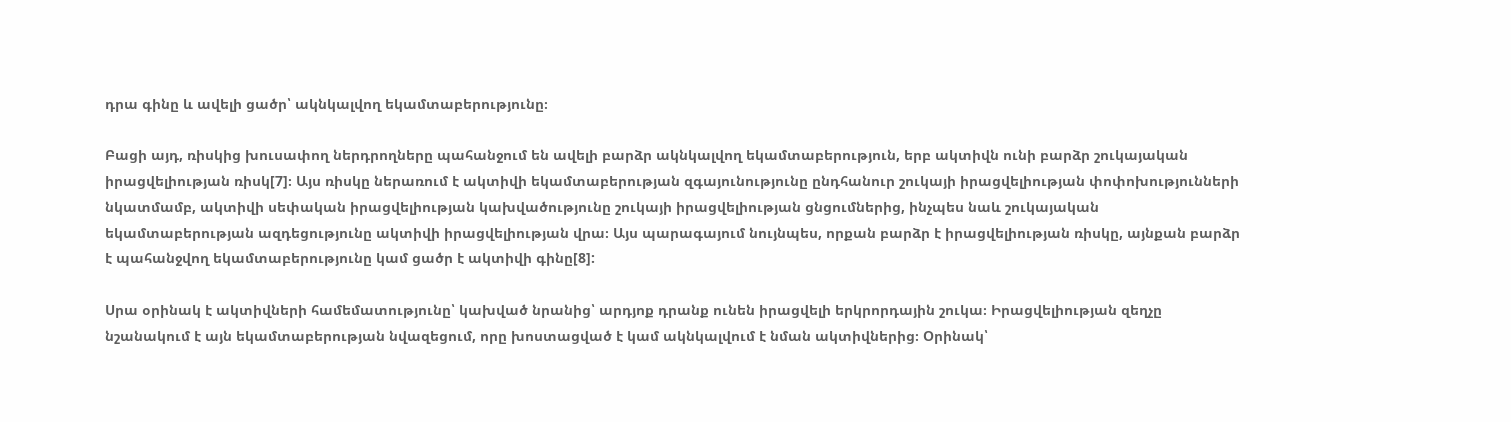դրա գինը և ավելի ցածր՝ ակնկալվող եկամտաբերությունը։

Բացի այդ, ռիսկից խուսափող ներդրողները պահանջում են ավելի բարձր ակնկալվող եկամտաբերություն, երբ ակտիվն ունի բարձր շուկայական իրացվելիության ռիսկ[7]։ Այս ռիսկը ներառում է ակտիվի եկամտաբերության զգայունությունը ընդհանուր շուկայի իրացվելիության փոփոխությունների նկատմամբ, ակտիվի սեփական իրացվելիության կախվածությունը շուկայի իրացվելիության ցնցումներից, ինչպես նաև շուկայական եկամտաբերության ազդեցությունը ակտիվի իրացվելիության վրա։ Այս պարագայում նույնպես, որքան բարձր է իրացվելիության ռիսկը, այնքան բարձր է պահանջվող եկամտաբերությունը կամ ցածր է ակտիվի գինը[8]:

Սրա օրինակ է ակտիվների համեմատությունը՝ կախված նրանից՝ արդյոք դրանք ունեն իրացվելի երկրորդային շուկա։ Իրացվելիության զեղչը նշանակում է այն եկամտաբերության նվազեցում, որը խոստացված է կամ ակնկալվում է նման ակտիվներից։ Օրինակ՝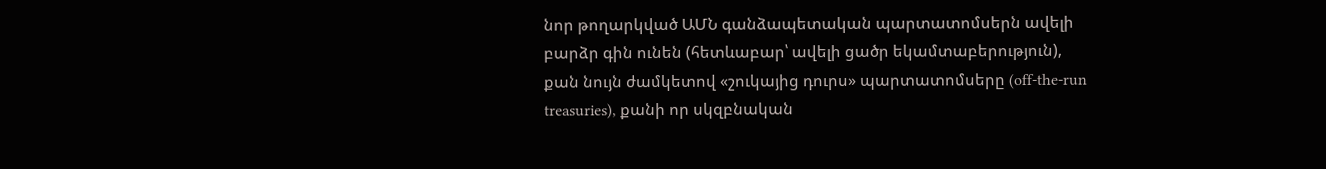նոր թողարկված ԱՄՆ գանձապետական պարտատոմսերն ավելի բարձր գին ունեն (հետևաբար՝ ավելի ցածր եկամտաբերություն), քան նույն ժամկետով «շուկայից դուրս» պարտատոմսերը (off-the-run treasuries), քանի որ սկզբնական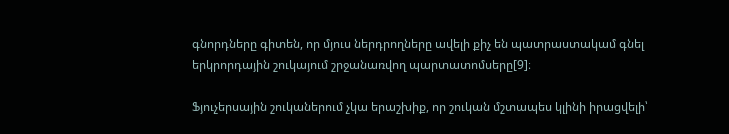գնորդները գիտեն, որ մյուս ներդրողները ավելի քիչ են պատրաստակամ գնել երկրորդային շուկայում շրջանառվող պարտատոմսերը[9]։

Ֆյուչերսային շուկաներում չկա երաշխիք, որ շուկան մշտապես կլինի իրացվելի՝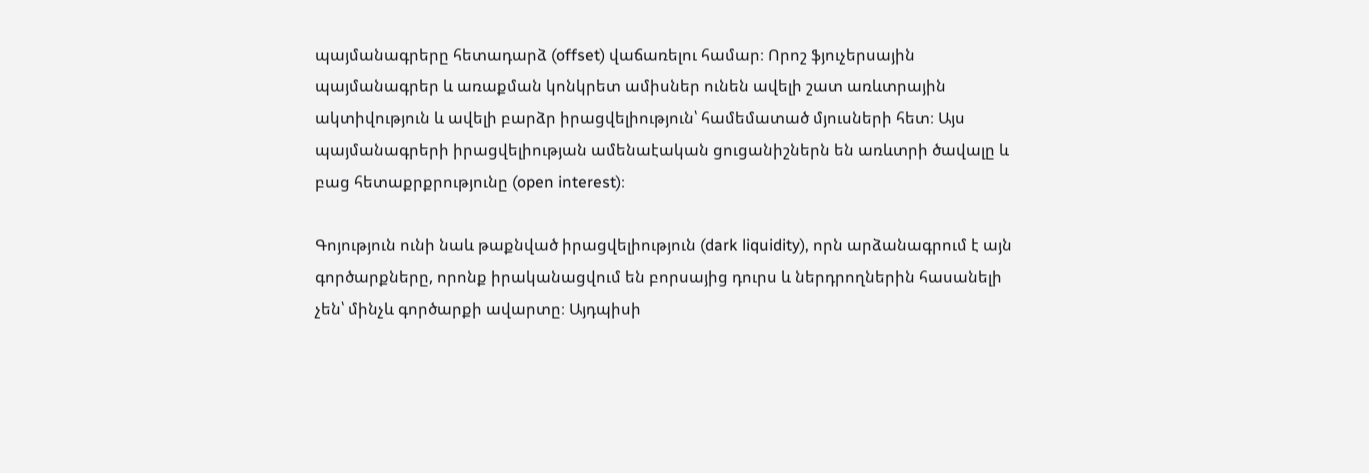պայմանագրերը հետադարձ (offset) վաճառելու համար։ Որոշ ֆյուչերսային պայմանագրեր և առաքման կոնկրետ ամիսներ ունեն ավելի շատ առևտրային ակտիվություն և ավելի բարձր իրացվելիություն՝ համեմատած մյուսների հետ։ Այս պայմանագրերի իրացվելիության ամենաէական ցուցանիշներն են առևտրի ծավալը և բաց հետաքրքրությունը (open interest)։

Գոյություն ունի նաև թաքնված իրացվելիություն (dark liquidity), որն արձանագրում է այն գործարքները, որոնք իրականացվում են բորսայից դուրս և ներդրողներին հասանելի չեն՝ մինչև գործարքի ավարտը։ Այդպիսի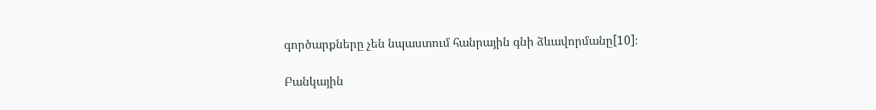գործարքները չեն նպաստում հանրային գնի ձևավորմանը[10]։

Բանկային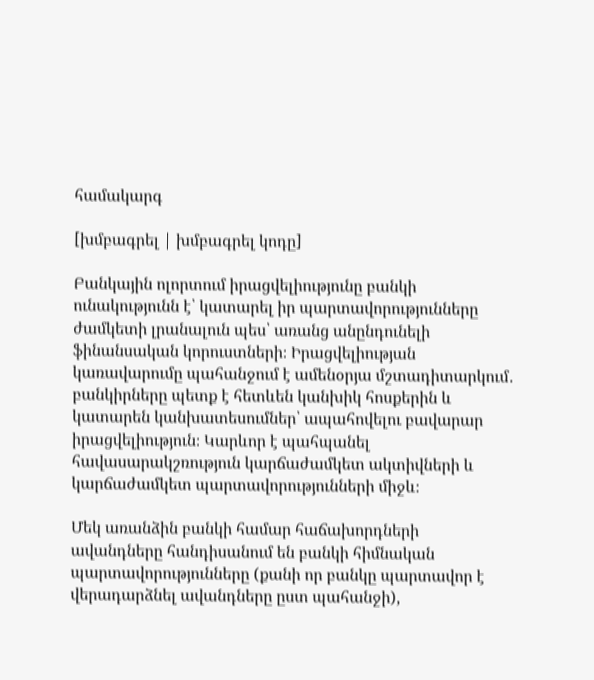համակարգ

[խմբագրել | խմբագրել կոդը]

Բանկային ոլորտում իրացվելիությունը բանկի ունակությունն է՝ կատարել իր պարտավորությունները ժամկետի լրանալուն պես՝ առանց անընդունելի ֆինանսական կորուստների։ Իրացվելիության կառավարումը պահանջում է ամենօրյա մշտադիտարկում․ բանկիրները պետք է հետևեն կանխիկ հոսքերին և կատարեն կանխատեսումներ՝ ապահովելու բավարար իրացվելիություն։ Կարևոր է պահպանել հավասարակշռություն կարճաժամկետ ակտիվների և կարճաժամկետ պարտավորությունների միջև։

Մեկ առանձին բանկի համար հաճախորդների ավանդները հանդիսանում են բանկի հիմնական պարտավորությունները (քանի որ բանկը պարտավոր է վերադարձնել ավանդները ըստ պահանջի),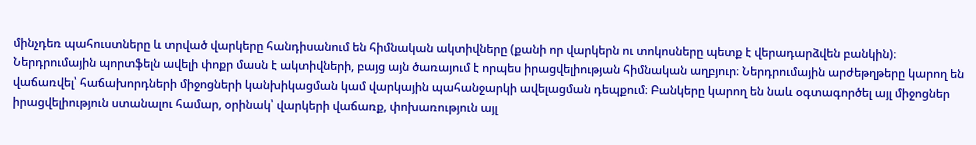մինչդեռ պահուստները և տրված վարկերը հանդիսանում են հիմնական ակտիվները (քանի որ վարկերն ու տոկոսները պետք է վերադարձվեն բանկին)։ Ներդրումային պորտֆելն ավելի փոքր մասն է ակտիվների, բայց այն ծառայում է որպես իրացվելիության հիմնական աղբյուր։ Ներդրումային արժեթղթերը կարող են վաճառվել՝ հաճախորդների միջոցների կանխիկացման կամ վարկային պահանջարկի ավելացման դեպքում։ Բանկերը կարող են նաև օգտագործել այլ միջոցներ իրացվելիություն ստանալու համար, օրինակ՝ վարկերի վաճառք, փոխառություն այլ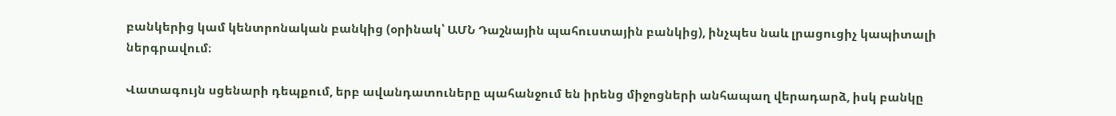բանկերից կամ կենտրոնական բանկից (օրինակ՝ ԱՄՆ Դաշնային պահուստային բանկից), ինչպես նաև լրացուցիչ կապիտալի ներգրավում։

Վատագույն սցենարի դեպքում, երբ ավանդատուները պահանջում են իրենց միջոցների անհապաղ վերադարձ, իսկ բանկը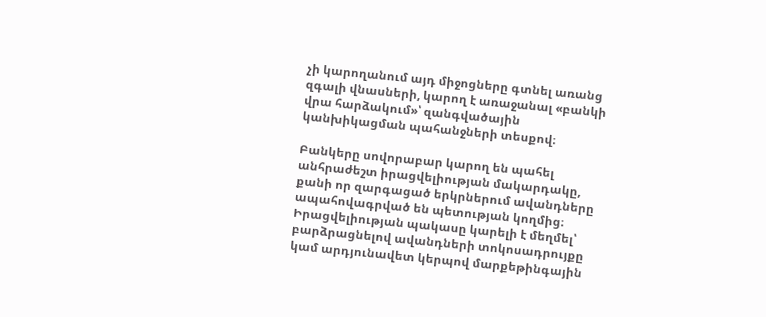չի կարողանում այդ միջոցները գտնել առանց զգալի վնասների, կարող է առաջանալ «բանկի վրա հարձակում»՝ զանգվածային կանխիկացման պահանջների տեսքով։

Բանկերը սովորաբար կարող են պահել անհրաժեշտ իրացվելիության մակարդակը, քանի որ զարգացած երկրներում ավանդները ապահովագրված են պետության կողմից։ Իրացվելիության պակասը կարելի է մեղմել՝ բարձրացնելով ավանդների տոկոսադրույքը կամ արդյունավետ կերպով մարքեթինգային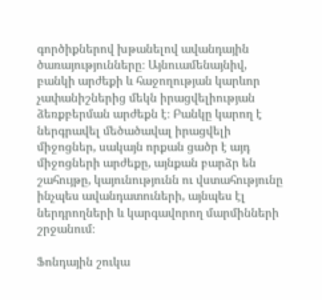գործիքներով խթանելով ավանդային ծառայությունները։ Այնուամենայնիվ, բանկի արժեքի և հաջողության կարևոր չափանիշներից մեկն իրացվելիության ձեռքբերման արժեքն է։ Բանկը կարող է ներգրավել մեծածավալ իրացվելի միջոցներ, սակայն որքան ցածր է այդ միջոցների արժեքը, այնքան բարձր են շահույթը, կայունությունն ու վստահությունը ինչպես ավանդատուների, այնպես էլ ներդրողների և կարգավորող մարմինների շրջանում։

Ֆոնդային շուկա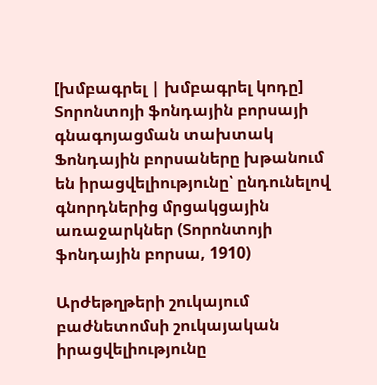[խմբագրել | խմբագրել կոդը]
Տորոնտոյի ֆոնդային բորսայի գնագոյացման տախտակ
Ֆոնդային բորսաները խթանում են իրացվելիությունը՝ ընդունելով գնորդներից մրցակցային առաջարկներ (Տորոնտոյի ֆոնդային բորսա, 1910)

Արժեթղթերի շուկայում բաժնետոմսի շուկայական իրացվելիությունը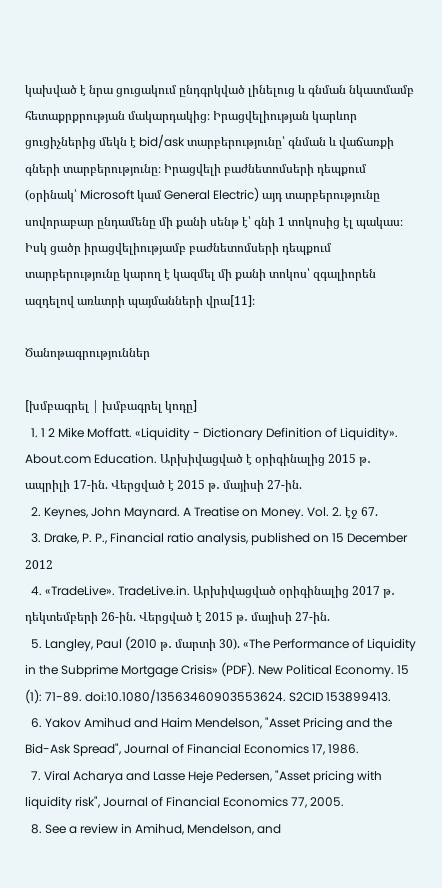կախված է նրա ցուցակում ընդգրկված լինելուց և գնման նկատմամբ հետաքրքրության մակարդակից։ Իրացվելիության կարևոր ցուցիչներից մեկն է bid/ask տարբերությունը՝ գնման և վաճառքի գների տարբերությունը։ Իրացվելի բաժնետոմսերի դեպքում (օրինակ՝ Microsoft կամ General Electric) այդ տարբերությունը սովորաբար ընդամենը մի քանի սենթ է՝ գնի 1 տոկոսից էլ պակաս։ Իսկ ցածր իրացվելիությամբ բաժնետոմսերի դեպքում տարբերությունը կարող է կազմել մի քանի տոկոս՝ զգալիորեն ազդելով առևտրի պայմանների վրա[11]։

Ծանոթագրություններ

[խմբագրել | խմբագրել կոդը]
  1. 1 2 Mike Moffatt. «Liquidity - Dictionary Definition of Liquidity». About.com Education. Արխիվացված է օրիգինալից 2015 թ․ ապրիլի 17-ին. Վերցված է 2015 թ․ մայիսի 27-ին.
  2. Keynes, John Maynard. A Treatise on Money. Vol. 2. էջ 67.
  3. Drake, P. P., Financial ratio analysis, published on 15 December 2012
  4. «TradeLive». TradeLive.in. Արխիվացված օրիգինալից 2017 թ․ դեկտեմբերի 26-ին. Վերցված է 2015 թ․ մայիսի 27-ին.
  5. Langley, Paul (2010 թ․ մարտի 30). «The Performance of Liquidity in the Subprime Mortgage Crisis» (PDF). New Political Economy. 15 (1): 71-89. doi:10.1080/13563460903553624. S2CID 153899413.
  6. Yakov Amihud and Haim Mendelson, "Asset Pricing and the Bid-Ask Spread", Journal of Financial Economics 17, 1986.
  7. Viral Acharya and Lasse Heje Pedersen, "Asset pricing with liquidity risk", Journal of Financial Economics 77, 2005.
  8. See a review in Amihud, Mendelson, and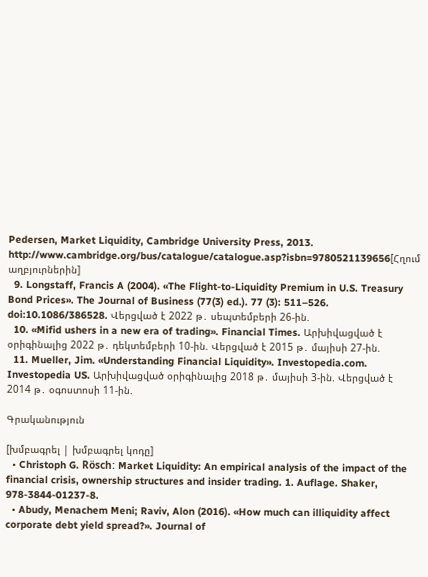Pedersen, Market Liquidity, Cambridge University Press, 2013. http://www.cambridge.org/bus/catalogue/catalogue.asp?isbn=9780521139656[Հղում աղբյուրներին]
  9. Longstaff, Francis A (2004). «The Flight‐to‐Liquidity Premium in U.S. Treasury Bond Prices». The Journal of Business (77(3) ed.). 77 (3): 511–526. doi:10.1086/386528. Վերցված է 2022 թ․ սեպտեմբերի 26-ին.
  10. «Mifid ushers in a new era of trading». Financial Times. Արխիվացված է օրիգինալից 2022 թ․ դեկտեմբերի 10-ին. Վերցված է 2015 թ․ մայիսի 27-ին.
  11. Mueller, Jim. «Understanding Financial Liquidity». Investopedia.com. Investopedia US. Արխիվացված օրիգինալից 2018 թ․ մայիսի 3-ին. Վերցված է 2014 թ․ օգոստոսի 11-ին.

Գրականություն

[խմբագրել | խմբագրել կոդը]
  • Christoph G. Rösch: Market Liquidity: An empirical analysis of the impact of the financial crisis, ownership structures and insider trading. 1. Auflage. Shaker, 978-3844-01237-8.
  • Abudy, Menachem Meni; Raviv, Alon (2016). «How much can illiquidity affect corporate debt yield spread?». Journal of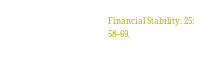Financial Stability. 25: 58–69.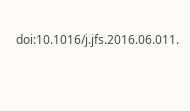doi:10.1016/j.jfs.2016.06.011.